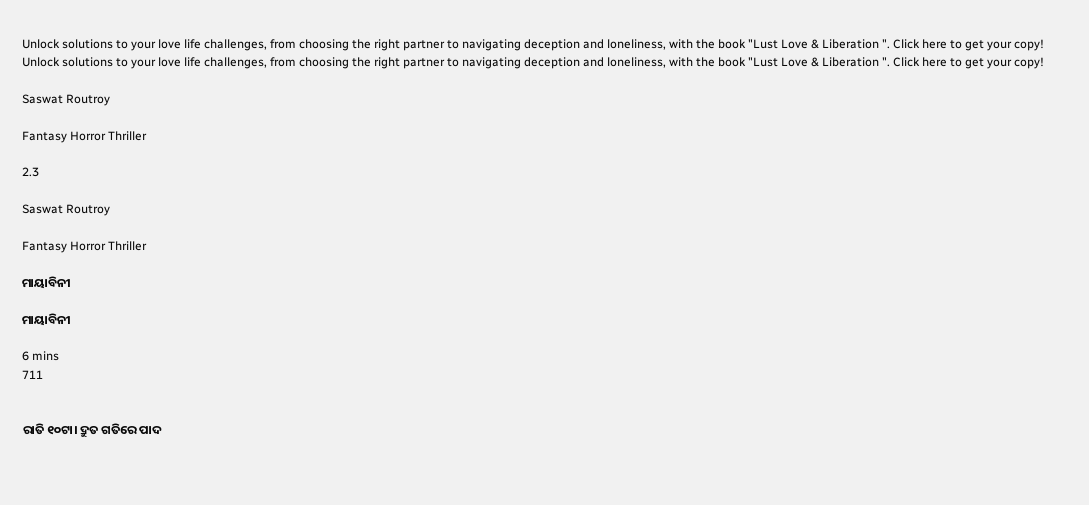Unlock solutions to your love life challenges, from choosing the right partner to navigating deception and loneliness, with the book "Lust Love & Liberation ". Click here to get your copy!
Unlock solutions to your love life challenges, from choosing the right partner to navigating deception and loneliness, with the book "Lust Love & Liberation ". Click here to get your copy!

Saswat Routroy

Fantasy Horror Thriller

2.3

Saswat Routroy

Fantasy Horror Thriller

ମାୟାବିନୀ

ମାୟାବିନୀ

6 mins
711


ରାତି ୧୦ଟା। ଦ୍ରୁତ ଗତିରେ ପାଦ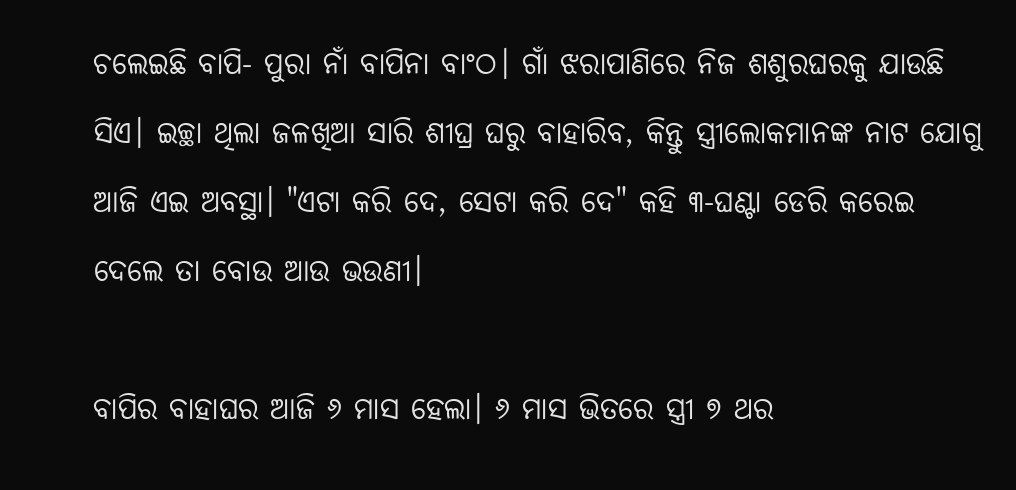ଚଲେଇଛି ବାପି- ପୁରା ନାଁ ବାପିନା ବାଂଠ। ଗାଁ ଝରାପାଣିରେ ନିଜ ଶଶୁରଘରକୁ ଯାଉଛି ସିଏ। ଇଚ୍ଛା ଥିଲା ଜଳଖିଆ ସାରି ଶୀଘ୍ର ଘରୁ ବାହାରିବ, କିନ୍ତୁ ସ୍ତ୍ରୀଲୋକମାନଙ୍କ ନାଟ ଯୋଗୁ ଆଜି ଏଇ ଅବସ୍ଥା। "ଏଟା କରି ଦେ, ସେଟା କରି ଦେ" କହି ୩-ଘଣ୍ଟା ଡେରି କରେଇ ଦେଲେ ତା ବୋଉ ଆଉ ଭଉଣୀ।

ବାପିର ବାହାଘର ଆଜି ୬ ମାସ ହେଲା। ୬ ମାସ ଭିତରେ ସ୍ତ୍ରୀ ୭ ଥର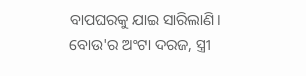ବାପଘରକୁ ଯାଇ ସାରିଲାଣି। ବୋଉ'ର ଅଂଟା ଦରଜ, ସ୍ତ୍ରୀ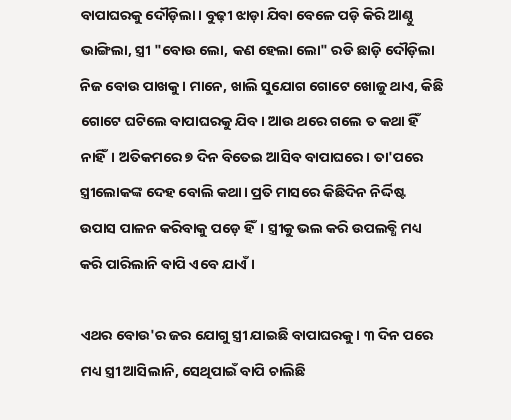ବାପାଘରକୁ ଦୌଡ଼ିଲା। ବୁଢ଼ୀ ଝାଡ଼ା ଯିବା ବେଳେ ପଡ଼ି କିରି ଆଣ୍ଠୁ ଭାଙ୍ଗିଲା, ସ୍ତ୍ରୀ "ବୋଉ ଲୋ, କଣ ହେଲା ଲୋ" ରଡି ଛାଡ଼ି ଦୌଡ଼ିଲା ନିଜ ବୋଉ ପାଖକୁ। ମାନେ, ଖାଲି ସୁଯୋଗ ଗୋଟେ ଖୋଜୁ ଥାଏ, କିଛି ଗୋଟେ ଘଟିଲେ ବାପାଘରକୁ ଯିବ। ଆଉ ଥରେ ଗଲେ ତ କଥା ହିଁ ନାହିଁ। ଅତିକମରେ ୭ ଦିନ ବିତେଇ ଆସିବ ବାପାଘରେ। ତା'ପରେ ସ୍ତ୍ରୀଲୋକଙ୍କ ଦେହ ବୋଲି କଥା। ପ୍ରତି ମାସରେ କିଛିଦିନ ନିର୍ଦ୍ଦିଷ୍ଟ ଉପାସ ପାଳନ କରିବାକୁ ପଡ଼େ ହିଁ। ସ୍ତ୍ରୀକୁ ଭଲ କରି ଉପଲବ୍ଧି ମଧ୍ୟ କରି ପାରିଲାନି ବାପି ଏବେ ଯାଏଁ।

ଏଥର ବୋଉ'ର ଜର ଯୋଗୁ ସ୍ତ୍ରୀ ଯାଇଛି ବାପାଘରକୁ। ୩ ଦିନ ପରେ ମଧ୍ୟ ସ୍ତ୍ରୀ ଆସିଲାନି, ସେଥିପାଇଁ ବାପି ଚାଲିଛି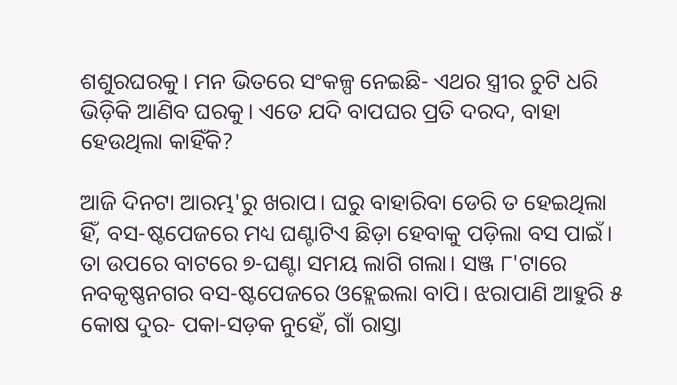ଶଶୁରଘରକୁ। ମନ ଭିତରେ ସଂକଳ୍ପ ନେଇଛି- ଏଥର ସ୍ତ୍ରୀର ଚୁଟି ଧରି ଭିଡ଼ିକି ଆଣିବ ଘରକୁ। ଏତେ ଯଦି ବାପଘର ପ୍ରତି ଦରଦ, ବାହା ହେଉଥିଲା କାହିଁକି?

ଆଜି ଦିନଟା ଆରମ୍ଭ'ରୁ ଖରାପ। ଘରୁ ବାହାରିବା ଡେରି ତ ହେଇଥିଲା ହିଁ, ବସ-ଷ୍ଟପେଜରେ ମଧ୍ୟ ଘଣ୍ଟାଟିଏ ଛିଡ଼ା ହେବାକୁ ପଡ଼ିଲା ବସ ପାଇଁ। ତା ଉପରେ ବାଟରେ ୭-ଘଣ୍ଟା ସମୟ ଲାଗି ଗଲା। ସଞ୍ଜ ୮'ଟାରେ ନବକୃଷ୍ଣନଗର ବସ-ଷ୍ଟପେଜରେ ଓହ୍ଲେଇଲା ବାପି। ଝରାପାଣି ଆହୁରି ୫ କୋଷ ଦୁର- ପକା-ସଡ଼କ ନୁହେଁ, ଗାଁ ରାସ୍ତା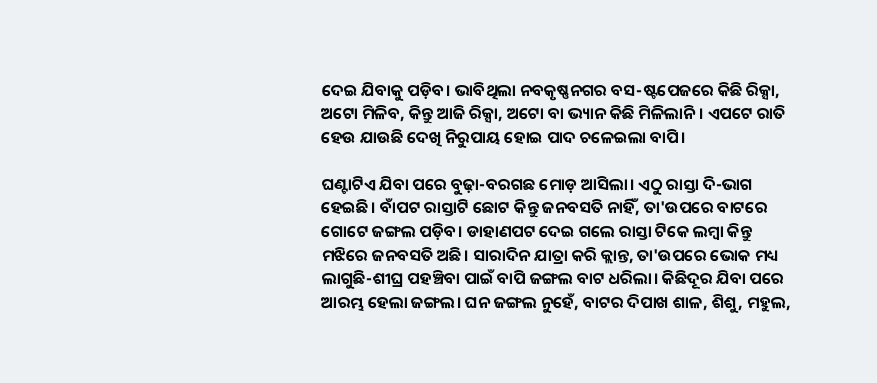ଦେଇ ଯିବାକୁ ପଡ଼ିବ। ଭାବିଥିଲା ନବକୃଷ୍ଣନଗର ବସ-ଷ୍ଟପେଜରେ କିଛି ରିକ୍ସା, ଅଟୋ ମିଳିବ, କିନ୍ତୁ ଆଜି ରିକ୍ସା, ଅଟୋ ବା ଭ୍ୟାନ କିଛି ମିଳିଲାନି। ଏପଟେ ରାତି ହେଉ ଯାଉଛି ଦେଖି ନିରୁପାୟ ହୋଇ ପାଦ ଚଳେଇଲା ବାପି।

ଘଣ୍ଟାଟିଏ ଯିବା ପରେ ବୁଢ଼ା-ବରଗଛ ମୋଡ଼ ଆସିଲା। ଏଠୁ ରାସ୍ତା ଦି-ଭାଗ ହେଇଛି। ବାଁପଟ ରାସ୍ତାଟି ଛୋଟ କିନ୍ତୁ ଜନବସତି ନାହିଁ, ତା'ଉପରେ ବାଟରେ ଗୋଟେ ଜଙ୍ଗଲ ପଡ଼ିବ। ଡାହାଣପଟ ଦେଇ ଗଲେ ରାସ୍ତା ଟିକେ ଲମ୍ବା କିନ୍ତୁ ମଝିରେ ଜନବସତି ଅଛି। ସାରାଦିନ ଯାତ୍ରା କରି କ୍ଲାନ୍ତ, ତା'ଉପରେ ଭୋକ ମଧ୍ୟ ଲାଗୁଛି-ଶୀଘ୍ର ପହଞ୍ଚିବା ପାଇଁ ବାପି ଜଙ୍ଗଲ ବାଟ ଧରିଲା। କିଛିଦୂର ଯିବା ପରେ ଆରମ୍ଭ ହେଲା ଜଙ୍ଗଲ। ଘନ ଜଙ୍ଗଲ ନୁହେଁ, ବାଟର ଦିପାଖ ଶାଳ, ଶିଶୁ, ମହୁଲ,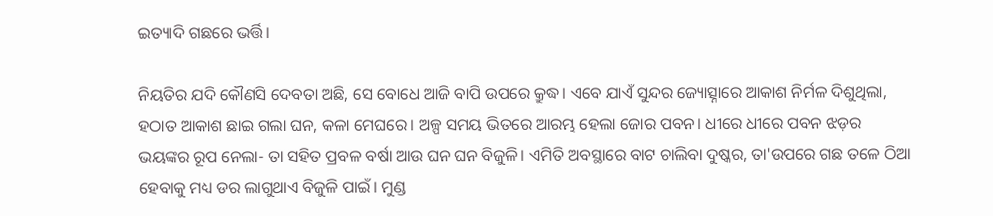ଇତ୍ୟାଦି ଗଛରେ ଭର୍ତ୍ତି।

ନିୟତିର ଯଦି କୌଣସି ଦେବତା ଅଛି, ସେ ବୋଧେ ଆଜି ବାପି ଉପରେ କ୍ରୁଦ୍ଧ। ଏବେ ଯାଏଁ ସୁନ୍ଦର ଜ୍ୟୋତ୍ସ୍ନାରେ ଆକାଶ ନିର୍ମଳ ଦିଶୁଥିଲା, ହଠାତ ଆକାଶ ଛାଇ ଗଲା ଘନ, କଳା ମେଘରେ। ଅଳ୍ପ ସମୟ ଭିତରେ ଆରମ୍ଭ ହେଲା ଜୋର ପବନ। ଧୀରେ ଧୀରେ ପବନ ଝଡ଼ର ଭୟଙ୍କର ରୂପ ନେଲା- ତା ସହିତ ପ୍ରବଳ ବର୍ଷା ଆଉ ଘନ ଘନ ବିଜୁଳି। ଏମିତି ଅବସ୍ଥାରେ ବାଟ ଚାଲିବା ଦୁଷ୍କର, ତା'ଉପରେ ଗଛ ତଳେ ଠିଆ ହେବାକୁ ମଧ୍ୟ ଡର ଲାଗୁଥାଏ ବିଜୁଳି ପାଇଁ। ମୁଣ୍ଡ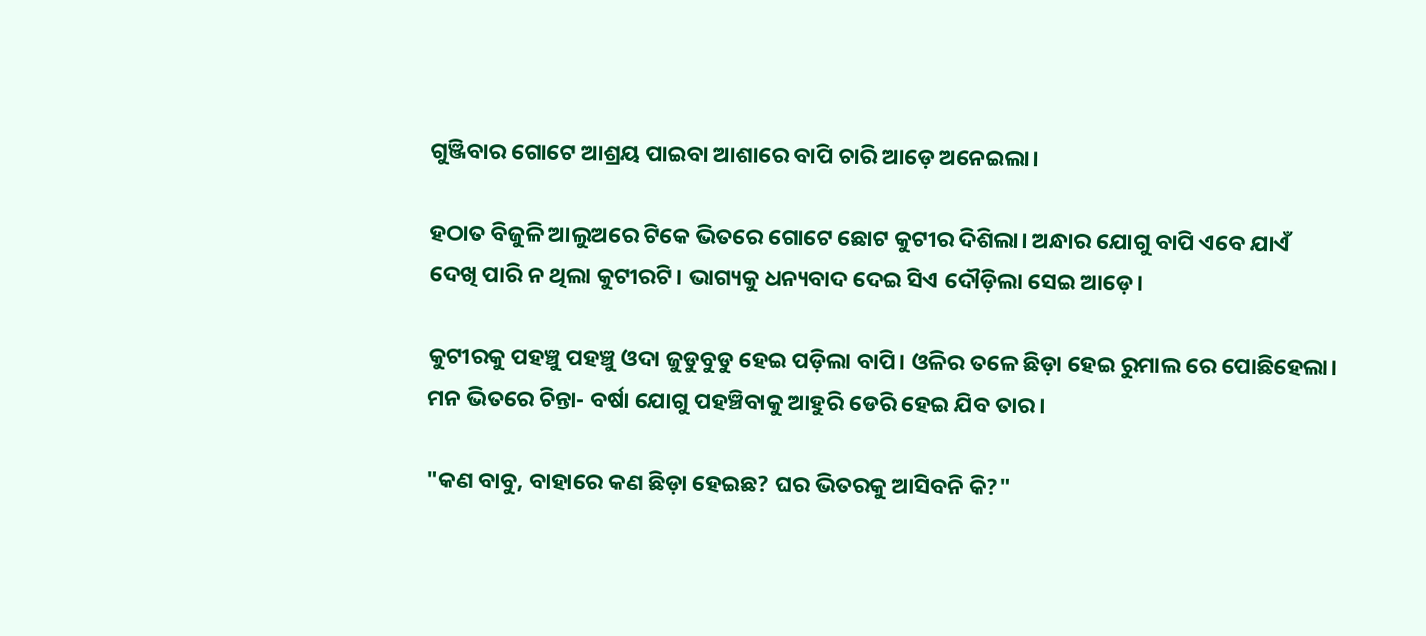ଗୁଞ୍ଜିବାର ଗୋଟେ ଆଶ୍ରୟ ପାଇବା ଆଶାରେ ବାପି ଚାରି ଆଡ଼େ ଅନେଇଲା।

ହଠାତ ବିଜୁଳି ଆଲୁଅରେ ଟିକେ ଭିତରେ ଗୋଟେ ଛୋଟ କୁଟୀର ଦିଶିଲା। ଅନ୍ଧାର ଯୋଗୁ ବାପି ଏବେ ଯାଏଁ ଦେଖି ପାରି ନ ଥିଲା କୁଟୀରଟି। ଭାଗ୍ୟକୁ ଧନ୍ୟବାଦ ଦେଇ ସିଏ ଦୌଡ଼ିଲା ସେଇ ଆଡ଼େ।

କୁଟୀରକୁ ପହଞ୍ଚୁ ପହଞ୍ଚୁ ଓଦା ଜୁଡୁବୁଡୁ ହେଇ ପଡ଼ିଲା ବାପି। ଓଳିର ତଳେ ଛିଡ଼ା ହେଇ ରୁମାଲ ରେ ପୋଛିହେଲା। ମନ ଭିତରେ ଚିନ୍ତା- ବର୍ଷା ଯୋଗୁ ପହଞ୍ଚିବାକୁ ଆହୁରି ଡେରି ହେଇ ଯିବ ତାର।

"କଣ ବାବୁ, ବାହାରେ କଣ ଛିଡ଼ା ହେଇଛ? ଘର ଭିତରକୁ ଆସିବନି କି?"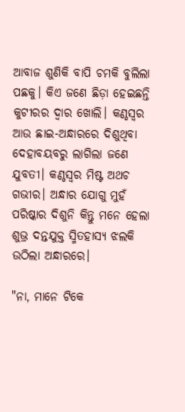ଆବାଜ ଶୁଣିକି ବାପି ଚମକି ବୁଲିଲା ପଛକୁ। କିଏ ଜଣେ ଛିଡ଼ା ହେଇଛନ୍ତି କୁଟୀରର ଦ୍ୱାର ଖୋଲି। କଣ୍ଠସ୍ୱର ଆଉ ଛାଇ-ଅନ୍ଧାରରେ ଦିଶୁଥିବା ଦେହାବୟବରୁ ଲାଗିଲା ଜଣେ ଯୁବତୀ। କଣ୍ଠସ୍ୱର ମିଷ୍ଟ ଅଥଚ ଗଭୀର। ଅନ୍ଧାର ଯୋଗୁ ମୁହଁ ପରିଷ୍କାର ଦିଶୁନି କିନ୍ତୁ ମନେ ହେଲା ଶୁଭ୍ର ଦନ୍ତଯୁକ୍ତ ସ୍ମିତହାସ୍ୟ ଝଲକି ଉଠିଲା ଅନ୍ଧାରରେ।

"ନା, ମାନେ ଟିକେ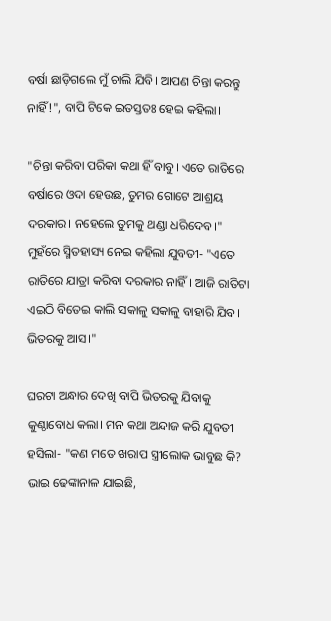ବର୍ଷା ଛାଡ଼ିଗଲେ ମୁଁ ଚାଲି ଯିବି। ଆପଣ ଚିନ୍ତା କରନ୍ତୁ ନାହିଁ!", ବାପି ଟିକେ ଇତସ୍ତତଃ ହେଇ କହିଲା।

"ଚିନ୍ତା କରିବା ପରିକା କଥା ହିଁ ବାବୁ। ଏତେ ରାତିରେ ବର୍ଷାରେ ଓଦା ହେଉଛ, ତୁମର ଗୋଟେ ଆଶ୍ରୟ ଦରକାର। ନହେଲେ ତୁମକୁ ଥଣ୍ଡା ଧରିଦେବ।" ମୁହଁରେ ସ୍ମିତହାସ୍ୟ ନେଇ କହିଲା ଯୁବତୀ- "ଏତେ ରାତିରେ ଯାତ୍ରା କରିବା ଦରକାର ନାହିଁ। ଆଜି ରାତିଟା ଏଇଠି ବିତେଇ କାଲି ସକାଳୁ ସକାଳୁ ବାହାରି ଯିବ। ଭିତରକୁ ଆସ।"

ଘରଟା ଅନ୍ଧାର ଦେଖି ବାପି ଭିତରକୁ ଯିବାକୁ କୁଣ୍ଠାବୋଧ କଲା। ମନ କଥା ଅନ୍ଦାଜ କରି ଯୁବତୀ ହସିଲା- "କଣ ମତେ ଖରାପ ସ୍ତ୍ରୀଲୋକ ଭାବୁଛ କି? ଭାଇ ଢେଙ୍କାନାଳ ଯାଇଛି,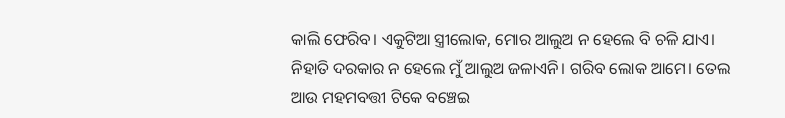କାଲି ଫେରିବ। ଏକୁଟିଆ ସ୍ତ୍ରୀଲୋକ, ମୋର ଆଲୁଅ ନ ହେଲେ ବି ଚଳି ଯାଏ। ନିହାତି ଦରକାର ନ ହେଲେ ମୁଁ ଆଲୁଅ ଜଳାଏନି। ଗରିବ ଲୋକ ଆମେ। ତେଲ ଆଉ ମହମବତ୍ତୀ ଟିକେ ବଞ୍ଚେଇ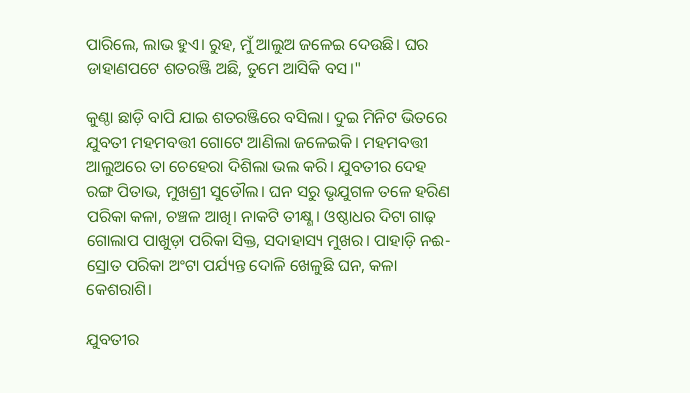ପାରିଲେ, ଲାଭ ହୁଏ। ରୁହ, ମୁଁ ଆଲୁଅ ଜଳେଇ ଦେଉଛି। ଘର ଡାହାଣପଟେ ଶତରଞ୍ଜି ଅଛି, ତୁମେ ଆସିକି ବସ।"

କୁଣ୍ଠା ଛାଡ଼ି ବାପି ଯାଇ ଶତରଞ୍ଜିରେ ବସିଲା। ଦୁଇ ମିନିଟ ଭିତରେ ଯୁବତୀ ମହମବତ୍ତୀ ଗୋଟେ ଆଣିଲା ଜଳେଇକି। ମହମବତ୍ତୀ ଆଲୁଅରେ ତା ଚେହେରା ଦିଶିଲା ଭଲ କରି। ଯୁବତୀର ଦେହ ରଙ୍ଗ ପିତାଭ, ମୁଖଶ୍ରୀ ସୁଡୌଲ। ଘନ ସରୁ ଭୃଯୁଗଳ ତଳେ ହରିଣ ପରିକା କଳା, ଚଞ୍ଚଳ ଆଖି। ନାକଟି ତୀକ୍ଷ୍ଣ। ଓଷ୍ଠାଧର ଦିଟା ଗାଢ଼ ଗୋଲାପ ପାଖୁଡ଼ା ପରିକା ସିକ୍ତ, ସଦାହାସ୍ୟ ମୁଖର। ପାହାଡ଼ି ନଈ-ସ୍ରୋତ ପରିକା ଅଂଟା ପର୍ଯ୍ୟନ୍ତ ଦୋଳି ଖେଳୁଛି ଘନ, କଳା କେଶରାଶି।

ଯୁବତୀର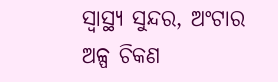ସ୍ୱାସ୍ଥ୍ୟ ସୁନ୍ଦର, ଅଂଟାର ଅଳ୍ପ ଚିକଣ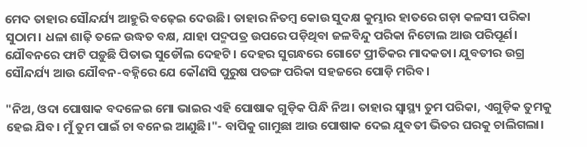ମେଦ ତାହାର ସୌନ୍ଦର୍ଯ୍ୟ ଆହୁରି ବଢ଼େଇ ଦେଉଛି। ତାହାର ନିତମ୍ବ କୋଉ ସୁଦକ୍ଷ କୁମ୍ଭାର ହାତରେ ଗଡ଼ା କଳସୀ ପରିକା ସୁଠାମ। ଧଳା ଶାଢ଼ି ତଳେ ଉଦ୍ଧତ ବକ୍ଷ, ଯାହା ପଦ୍ମପତ୍ର ଉପରେ ପଡ଼ିଥିବା ଜଳବିନ୍ଦୁ ପରିକା ନିଟୋଲ ଆଉ ପରିପୂର୍ଣ। ଯୌବନରେ ଫାଟି ପଡ଼ୁଛି ପିତାଭ ସୁଡୌଲ ଦେହଟି। ଦେହର ସୁଗନ୍ଧରେ ଗୋଟେ ପ୍ରୀତିକର ମାଦକତା। ଯୁବତୀର ଉଗ୍ର ସୌନ୍ଦର୍ଯ୍ୟ ଆଉ ଯୌବନ-ବହ୍ନିରେ ଯେ କୌଣସି ପୁରୁଷ ପତଙ୍ଗ ପରିକା ସହଜରେ ପୋଡ଼ି ମରିବ।

"ନିଅ, ଓଦା ପୋଷାକ ବଦଳେଇ ମୋ ଭାଇର ଏହି ପୋଷାକ ଗୁଡ଼ିକ ପିନ୍ଧି ନିଅ। ତାହାର ସ୍ୱାସ୍ଥ୍ୟ ତୁମ ପରିକା, ଏଗୁଡ଼ିକ ତୁମକୁ ହେଇ ଯିବ। ମୁଁ ତୁମ ପାଇଁ ଚା ବନେଇ ଆଣୁଛି।"- ବାପିକୁ ଗାମୁଛା ଆଉ ପୋଷାକ ଦେଇ ଯୁବତୀ ଭିତର ଘରକୁ ଚାଲିଗଲା।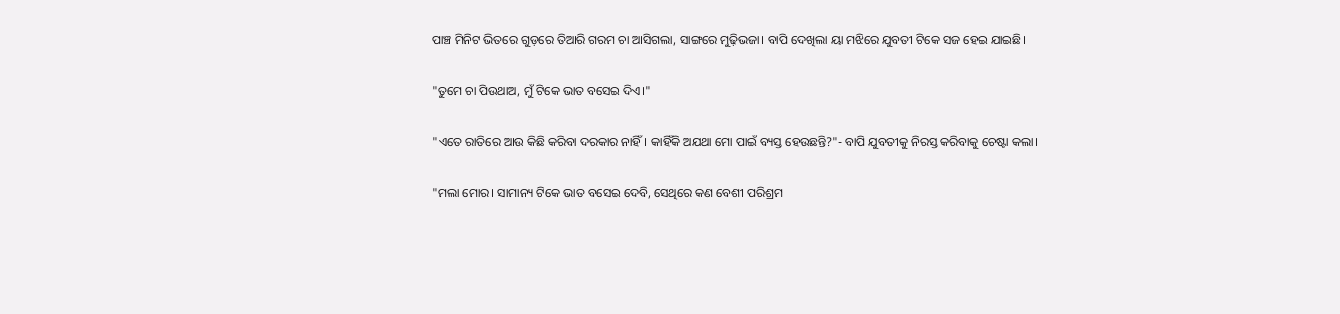ପାଞ୍ଚ ମିନିଟ ଭିତରେ ଗୁଡ଼ରେ ତିଆରି ଗରମ ଚା ଆସିଗଲା, ସାଙ୍ଗରେ ମୁଢ଼ିଭଜା। ବାପି ଦେଖିଲା ୟା ମଝିରେ ଯୁବତୀ ଟିକେ ସଜ ହେଇ ଯାଇଛି।

"ତୁମେ ଚା ପିଉଥାଅ, ମୁଁ ଟିକେ ଭାତ ବସେଇ ଦିଏ।"

"ଏତେ ରାତିରେ ଆଉ କିଛି କରିବା ଦରକାର ନାହିଁ। କାହିଁକି ଅଯଥା ମୋ ପାଇଁ ବ୍ୟସ୍ତ ହେଉଛନ୍ତି?"- ବାପି ଯୁବତୀକୁ ନିରସ୍ତ କରିବାକୁ ଚେଷ୍ଟା କଲା।

"ମଲା ମୋର। ସାମାନ୍ୟ ଟିକେ ଭାତ ବସେଇ ଦେବି, ସେଥିରେ କଣ ବେଶୀ ପରିଶ୍ରମ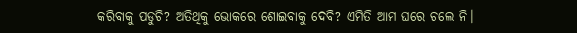କରିବାକୁ ପଡୁଚି? ଅତିଥିକୁ ଭୋକରେ ଶୋଇବାକୁ ଦେବି? ଏମିତି ଆମ ଘରେ ଚଲେ ନି।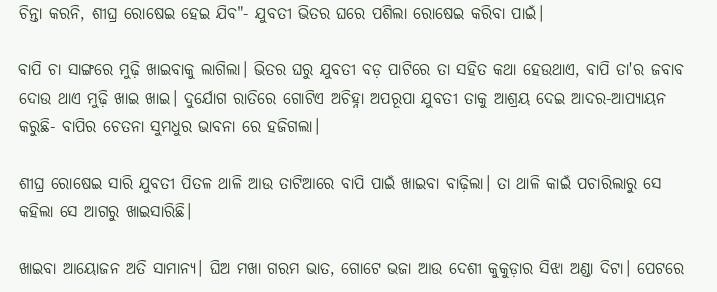ଚିନ୍ତା କରନି, ଶୀଘ୍ର ରୋଷେଇ ହେଇ ଯିବ"- ଯୁବତୀ ଭିତର ଘରେ ପଶିଲା ରୋଷେଇ କରିବା ପାଇଁ।

ବାପି ଚା ସାଙ୍ଗରେ ମୁଢ଼ି ଖାଇବାକୁ ଲାଗିଲା। ଭିତର ଘରୁ ଯୁବତୀ ବଡ଼ ପାଟିରେ ତା ସହିତ କଥା ହେଉଥାଏ, ବାପି ତା'ର ଜବାବ ଦୋଉ ଥାଏ ମୁଢ଼ି ଖାଇ ଖାଇ। ଦୁର୍ଯୋଗ ରାତିରେ ଗୋଟିଏ ଅଚିହ୍ନା ଅପରୂପା ଯୁବତୀ ତାକୁ ଆଶ୍ରୟ ଦେଇ ଆଦର-ଆପ୍ୟାୟନ କରୁଛି- ବାପିର ଚେତନା ସୁମଧୁର ଭାବନା ରେ ହଜିଗଲା।

ଶୀଘ୍ର ରୋଷେଇ ସାରି ଯୁବତୀ ପିତଳ ଥାଳି ଆଉ ତାଟିଆରେ ବାପି ପାଇଁ ଖାଇବା ବାଢ଼ିଲା। ତା ଥାଳି କାଇଁ ପଚାରିଲାରୁ ସେ କହିଲା ସେ ଆଗରୁ ଖାଇସାରିଛି।

ଖାଇବା ଆୟୋଜନ ଅତି ସାମାନ୍ୟ। ଘିଅ ମଖା ଗରମ ଭାତ, ଗୋଟେ ଭଜା ଆଉ ଦେଶୀ କୁକୁଡ଼ାର ସିଝା ଅଣ୍ଡା ଦିଟା। ପେଟରେ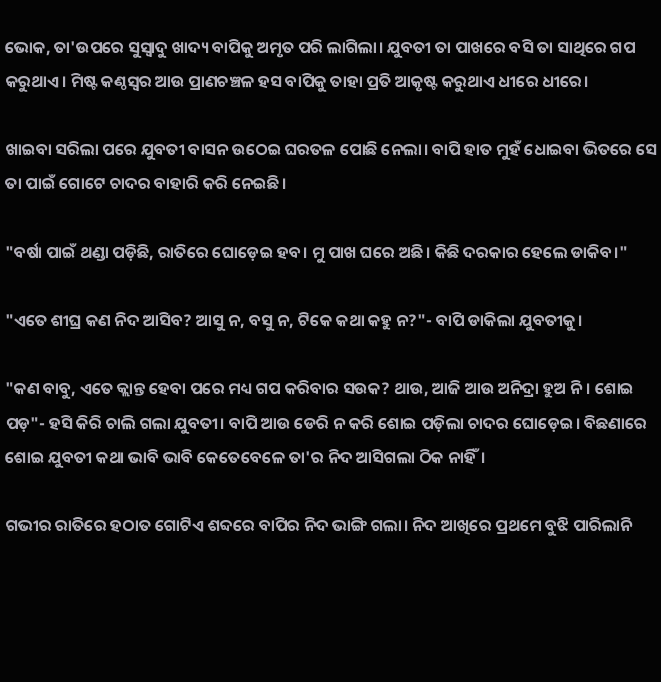ଭୋକ, ତା'ଉପରେ ସୁସ୍ୱାଦୁ ଖାଦ୍ୟ ବାପିକୁ ଅମୃତ ପରି ଲାଗିଲା। ଯୁବତୀ ତା ପାଖରେ ବସି ତା ସାଥିରେ ଗପ କରୁଥାଏ। ମିଷ୍ଟ କଣ୍ଠସ୍ୱର ଆଉ ପ୍ରାଣଚଞ୍ଚଳ ହସ ବାପିକୁ ତାହା ପ୍ରତି ଆକୃଷ୍ଟ କରୁଥାଏ ଧୀରେ ଧୀରେ।

ଖାଇବା ସରିଲା ପରେ ଯୁବତୀ ବାସନ ଉଠେଇ ଘରତଳ ପୋଛି ନେଲା। ବାପି ହାତ ମୁହଁ ଧୋଇବା ଭିତରେ ସେ ତା ପାଇଁ ଗୋଟେ ଚାଦର ବାହାରି କରି ନେଇଛି।

"ବର୍ଷା ପାଇଁ ଥଣ୍ଡା ପଡ଼ିଛି, ରାତିରେ ଘୋଡ଼େଇ ହବ। ମୁ ପାଖ ଘରେ ଅଛି। କିଛି ଦରକାର ହେଲେ ଡାକିବ।"

"ଏତେ ଶୀଘ୍ର କଣ ନିଦ ଆସିବ? ଆସୁ ନ, ବସୁ ନ, ଟିକେ କଥା କହୁ ନ?"- ବାପି ଡାକିଲା ଯୁବତୀକୁ।

"କଣ ବାବୁ, ଏତେ କ୍ଲାନ୍ତ ହେବା ପରେ ମଧ୍ୟ ଗପ କରିବାର ସଉକ? ଥାଉ, ଆଜି ଆଉ ଅନିଦ୍ରା ହୁଅ ନି। ଶୋଇ ପଡ଼"- ହସି କିରି ଚାଲି ଗଲା ଯୁବତୀ। ବାପି ଆଉ ଡେରି ନ କରି ଶୋଇ ପଡ଼ିଲା ଚାଦର ଘୋଡ଼େଇ। ବିଛଣାରେ ଶୋଇ ଯୁବତୀ କଥା ଭାବି ଭାବି କେତେବେଳେ ତା'ର ନିଦ ଆସିଗଲା ଠିକ ନାହିଁ।

ଗଭୀର ରାତିରେ ହଠାତ ଗୋଟିଏ ଶବ୍ଦରେ ବାପିର ନିଦ ଭାଙ୍ଗି ଗଲା। ନିଦ ଆଖିରେ ପ୍ରଥମେ ବୁଝି ପାରିଲାନି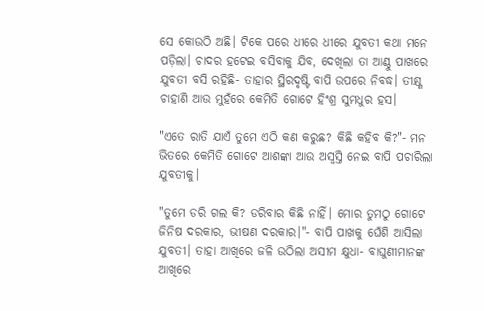ସେ କୋଉଠି ଅଛି। ଟିକେ ପରେ ଧୀରେ ଧୀରେ ଯୁବତୀ କଥା ମନେ ପଡ଼ିଲା। ଚାଦର ହଟେଇ ବସିବାକୁ ଯିବ, ଦେଖିଲା ତା ଆଣ୍ଠୁ ପାଖରେ ଯୁବତୀ ବସି ରହିଛି- ତାହାର ସ୍ଥିରଦୃଷ୍ଟି ବାପି ଉପରେ ନିବଦ୍ଧ। ତୀକ୍ଷ୍ଣ ଚାହାଣି ଆଉ ମୁହଁରେ କେମିତି ଗୋଟେ ହିଂଶ୍ର ସୁମଧୁର ହସ।

"ଏତେ ରାତି ଯାଏଁ ତୁମେ ଏଠି କଣ କରୁଛ? କିଛି କହିବ କି?"- ମନ ଭିତରେ କେମିତି ଗୋଟେ ଆଶଙ୍କା ଆଉ ଅସ୍ୱସ୍ତି ନେଇ ବାପି ପଚାରିଲା ଯୁବତୀକୁ।

"ତୁମେ ଡରି ଗଲ କି? ଡରିବାର କିଛି ନାହିଁ। ମୋର ତୁମଠୁ ଗୋଟେ ଜିନିଷ ଦରକାର, ଭୀଷଣ ଦରକାର।"- ବାପି ପାଖକୁ ଘେଁଶି ଆସିଲା ଯୁବତୀ। ତାହା ଆଖିରେ ଜଳି ଉଠିଲା ଅସୀମ କ୍ଷୁଧା- ବାଘୁଣୀମାନଙ୍କ ଆଖିରେ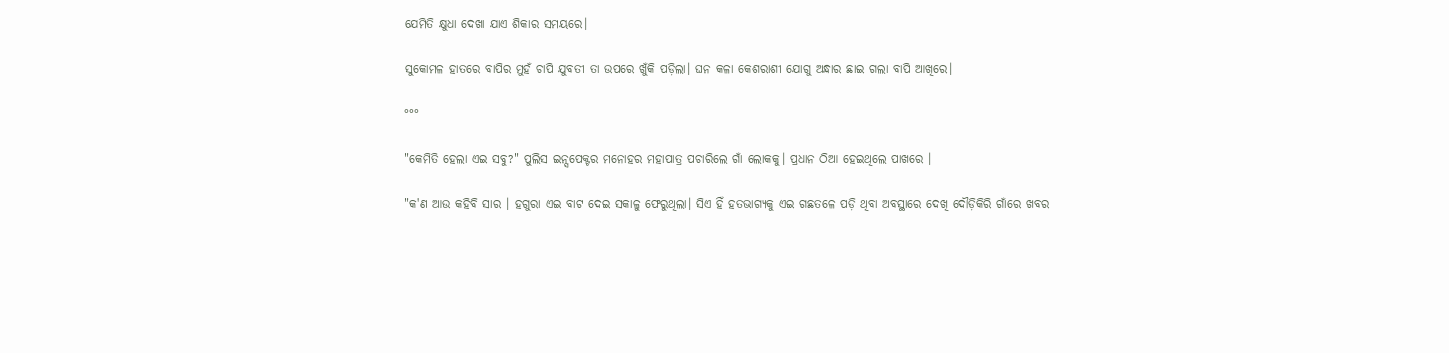ଯେମିତି କ୍ଷୁଧା ଦେଖା ଯାଏ ଶିକାର ସମୟରେ।

ସୁକୋମଳ ହାତରେ ବାପିର ମୁହଁ ଚାପି ଯୁବତୀ ତା ଉପରେ ଖୁଁକି ପଡ଼ିଲା। ଘନ କଳା କେଶରାଶୀ ଯୋଗୁ ଅନ୍ଧାର ଛାଇ ଗଲା ବାପି ଆଖିରେ।

°°°

"କେମିତି ହେଲା ଏଇ ସବୁ?" ପୁଲିସ ଇନ୍ସପେକ୍ଟର ମନୋହର ମହାପାତ୍ର ପଚାରିଲେ ଗାଁ ଲୋକକୁ। ପ୍ରଧାନ ଠିଆ ହେଇଥିଲେ ପାଖରେ ।

"କ'ଣ ଆଉ କହିବି ସାର । ହଗୁରା ଏଇ ବାଟ ଦେଇ ସକାଳୁ ଫେରୁଥିଲା। ସିଏ ହିଁ ହତଭାଗ୍ୟକୁ ଏଇ ଗଛତଳେ ପଡ଼ି ଥିବା ଅବସ୍ଥାରେ ଦେଖି ଦୌଡ଼ିକିରି ଗାଁରେ ଖବର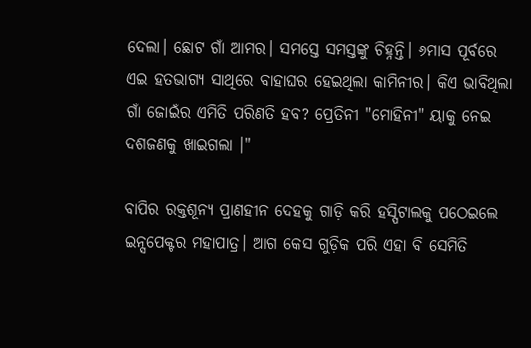ଦେଲା। ଛୋଟ ଗାଁ ଆମର। ସମସ୍ତେ ସମସ୍ତଙ୍କୁ ଚିହ୍ନନ୍ତି। ୬ମାସ ପୂର୍ବରେ ଏଇ ହତଭାଗ୍ୟ ସାଥିରେ ବାହାଘର ହେଇଥିଲା କାମିନୀର। କିଏ ଭାବିଥିଲା ଗାଁ ଜୋଇଁର ଏମିତି ପରିଣତି ହବ? ପ୍ରେତିନୀ "ମୋହିନୀ" ୟାକୁ ନେଇ ଦଶଜଣକୁ ଖାଇଗଲା ।"

ବାପିର ରକ୍ତଶୂନ୍ୟ ପ୍ରାଣହୀନ ଦେହକୁ ଗାଡ଼ି କରି ହସ୍ପିଟାଲକୁ ପଠେଇଲେ ଇନ୍ସପେକ୍ଟର ମହାପାତ୍ର। ଆଗ କେସ ଗୁଡ଼ିକ ପରି ଏହା ବି ସେମିତି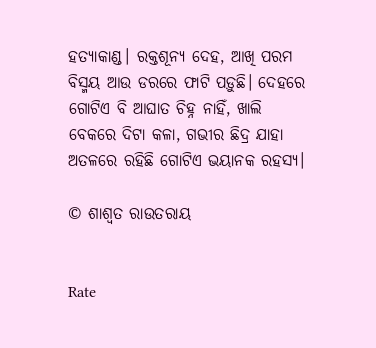ହତ୍ୟାକାଣ୍ଡ। ରକ୍ତଶୂନ୍ୟ ଦେହ, ଆଖି ପରମ ବିସ୍ମୟ ଆଉ ଡରରେ ଫାଟି ପଡ଼ୁଛି। ଦେହରେ ଗୋଟିଏ ବି ଆଘାତ ଚିହ୍ନ ନାହିଁ, ଖାଲି ବେକରେ ଦିଟା କଳା, ଗଭୀର ଛିଦ୍ର ଯାହା ଅତଳରେ ରହିଛି ଗୋଟିଏ ଭୟାନକ ରହସ୍ୟ।

© ଶାଶ୍ଵତ ରାଉତରାୟ


Rate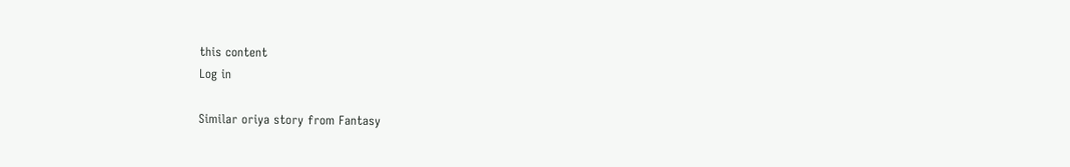this content
Log in

Similar oriya story from Fantasy